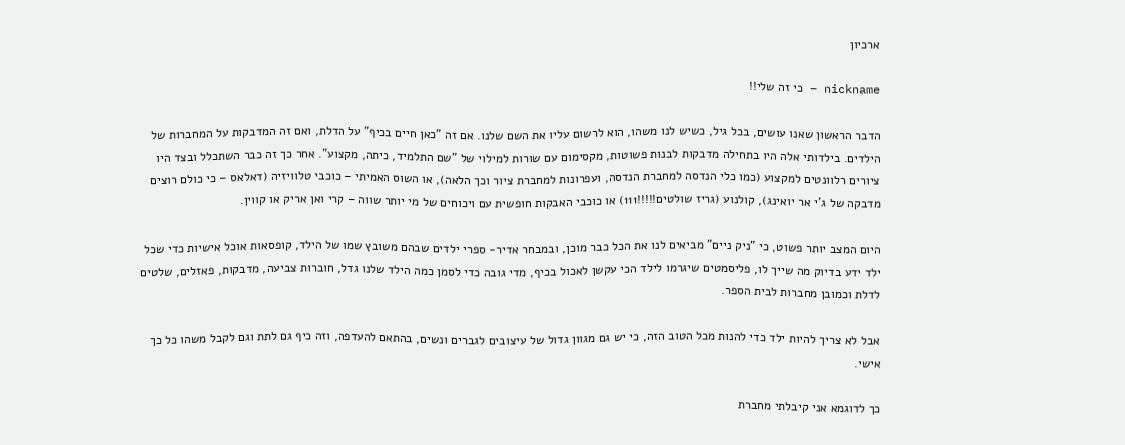ארכיון

nickname – כי זה שלי!!

הדבר הראשון שאנו עושים, בכל גיל, כשיש לנו משהו, הוא לרשום עליו את השם שלנו. אם זה "כאן חיים בכיף" על הדלת, ואם זה המדבקות על המחברות של הילדים. בילדותי אלה היו בתחילה מדבקות לבנות פשוטות, מקסימום עם שורות למילוי של "שם התלמיד, כיתה, מקצוע". אחר כך זה כבר השתכלל ובצד היו ציורים רלוונטים למקצוע (כמו כלי הנדסה למחברת הנדסה, ועפרונות למחברת ציור וכך הלאה), או השוס האמיתי – כוכבי טלוויזיה (דאלאס – כי כולם רוצים מדבקה של ג'י אר יואינג), קולנוע (גריז שולטים!!!!!111) או כוכבי האבקות חופשית עם ויכוחים של מי יותר שווה – קרי ואן אריק או קווין.

היום המצב יותר פשוט, כי "ניק ניים" מביאים לנו את הכל כבר מוכן, ובמבחר אדיר- ספרי ילדים שבהם משובץ שמו של הילד, קופסאות אוכל אישיות כדי שכל ילד ידע בדיוק מה שייך לו, פליסמטים שיגרמו לילד הכי עקשן לאכול בכיף, מדי גובה כדי לסמן כמה הילד שלנו גדל, חוברות צביעה, מדבקות, פאזלים, שלטים לדלת וכמובן מחברות לבית הספר.

אבל לא צריך להיות ילד כדי להנות מכל הטוב הזה, כי יש גם מגוון גדול של עיצובים לגברים ונשים, בהתאם להעדפה, וזה כיף גם לתת וגם לקבל משהו כל כך אישי.

כך לדוגמא אני קיבלתי מחברת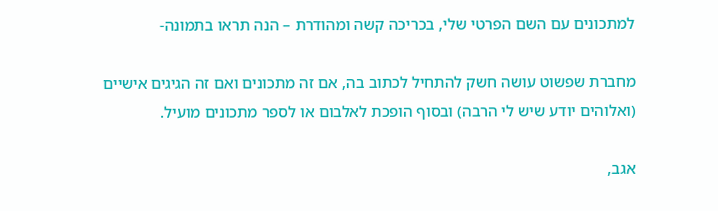למתכונים עם השם הפרטי שלי, בכריכה קשה ומהודרת – הנה תראו בתמונה-

מחברת שפשוט עושה חשק להתחיל לכתוב בה, אם זה מתכונים ואם זה הגיגים אישיים (ואלוהים יודע שיש לי הרבה) ובסוף הופכת לאלבום או לספר מתכונים מועיל.

אגב,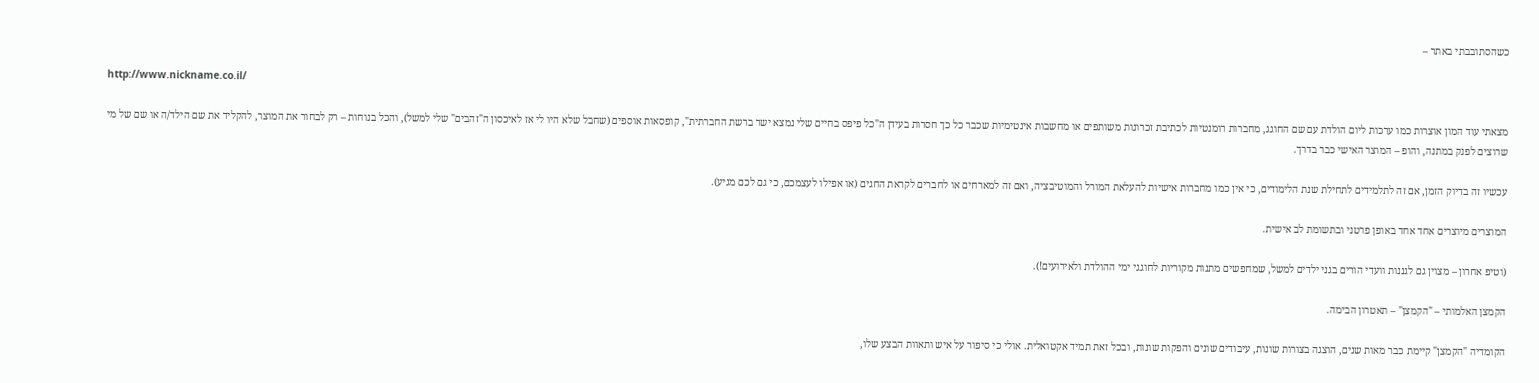כשהסתובבתי באתר –

http://www.nickname.co.il/

מצאתי עוד המון אוצרות כמו ערכות ליום הולדת עם שם החוגג, מחברות רומנטיות לכתיבת זכרונות משותפים או מחשבות אינטימיות שכבר כל כך חסרות בעידן ה"כל פיפס בחיים שלי נמצא ישר ברשת החברתית", קופסאות אוספים (שחבל שלא היו לי אז לאיכסון ה"זהבים" שלי למשל), והכל בנוחות – רק לבחור את המוצר, להקליד את שם הילד/ה או שם של מי שרוצים לפנק במתנה, והופ – המוצר האישי כבר בדרך.

עכשיו זה בדיוק הזמן, אם זה לתלמידים לתחילת שנת הלימודים, כי אין כמו מחברות אישיות להעלאת המורל והמוטיבציה, ואם זה למארחים או לחברים לקראת החגים (או אפילו לעצמכם, כי גם לכם מגיע).

המוצרים מיוצרים אחד אחד באופן פרטני ובתשומת לב אישית.

(וטיפ אחרון – מצוין גם לגננות וועדי הורים בגני ילדים למשל, שמחפשים מתנות מקוריות לחוגגי ימי ההולדת ולאירועים!).

הקמצן האלמותי – "הקמצן" – תאטרון הבימה.

הקומדיה "הקמצן" קיימת כבר מאות שנים, הוצגה בצורות שונות, עיבודים שונים והפקות שונות, ובכל זאת תמיד אקטואלית. אולי כי סיפור על איש ותאוות הבצע שלו,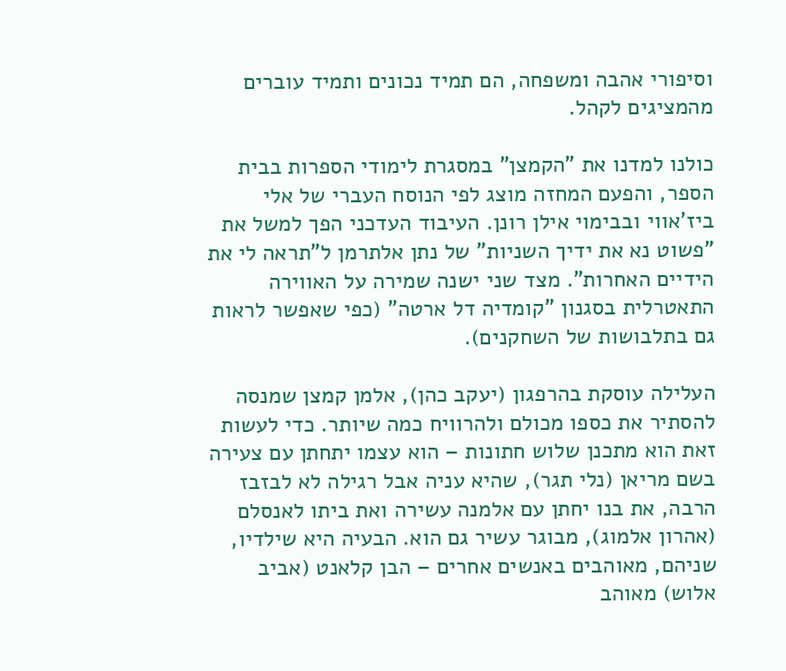וסיפורי אהבה ומשפחה, הם תמיד נכונים ותמיד עוברים מהמציגים לקהל.

כולנו למדנו את "הקמצן" במסגרת לימודי הספרות בבית הספר, והפעם המחזה מוצג לפי הנוסח העברי של אלי ביז'אווי ובבימוי אילן רונן. העיבוד העדכני הפך למשל את "פשוט נא את ידיך השניות" של נתן אלתרמן ל"תראה לי את הידיים האחרות". מצד שני ישנה שמירה על האווירה התאטרלית בסגנון "קומדיה דל ארטה" (כפי שאפשר לראות גם בתלבושות של השחקנים).

העלילה עוסקת בהרפגון (יעקב כהן), אלמן קמצן שמנסה להסתיר את כספו מכולם ולהרוויח כמה שיותר. כדי לעשות זאת הוא מתכנן שלוש חתונות – הוא עצמו יתחתן עם צעירה בשם מריאן (נלי תגר), שהיא עניה אבל רגילה לא לבזבז הרבה, את בנו יחתן עם אלמנה עשירה ואת ביתו לאנסלם (אהרון אלמוג), מבוגר עשיר גם הוא. הבעיה היא שילדיו, שניהם, מאוהבים באנשים אחרים – הבן קלאנט (אביב אלוש) מאוהב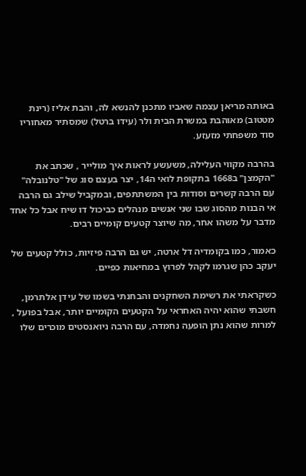באותה מריאן עצמה שאביו מתכנן להנשא לה, והבת אליז (רינת מטטוב) מאוהבת במשרת הבית ולר (עידו ברטל) שמסתיר מאחוריו סוד משפחתי מזעזע.

בהרבה מקווי העלילה, משעשע לראות איך מולייר , שכתב את "הקמצן" ב1668 בתקופת לואי ה14, יצר בעצם סוג של "טלנובלה" עם הרבה קשרים וסודות בין המשתתפים, ובמקביל שילב גם הרבה אי הבנות מהסוג שבו שני אנשים מנהלים כביכול דו שיח אבל כל אחד מדבר על משהו אחר, מה שיוצר קטעים קומיים רבים.

כאמור, כמו בקומדיה דל ארטה, יש גם הרבה פיזיות, כולל קטעים של יעקב כהן שגרמו לקהל לפרוץ במחיאות כפיים.

כשקראתי את רשימת השחקנים והבחנתי בשמו של עידן אלתרמן, חשבתי שהוא יהיה האחראי על הקטעים הקומיים יותר, אבל בפועל , למרות שהוא נתן הופעה נחמדה, עם הרבה ניואנסטים מוכרים שלו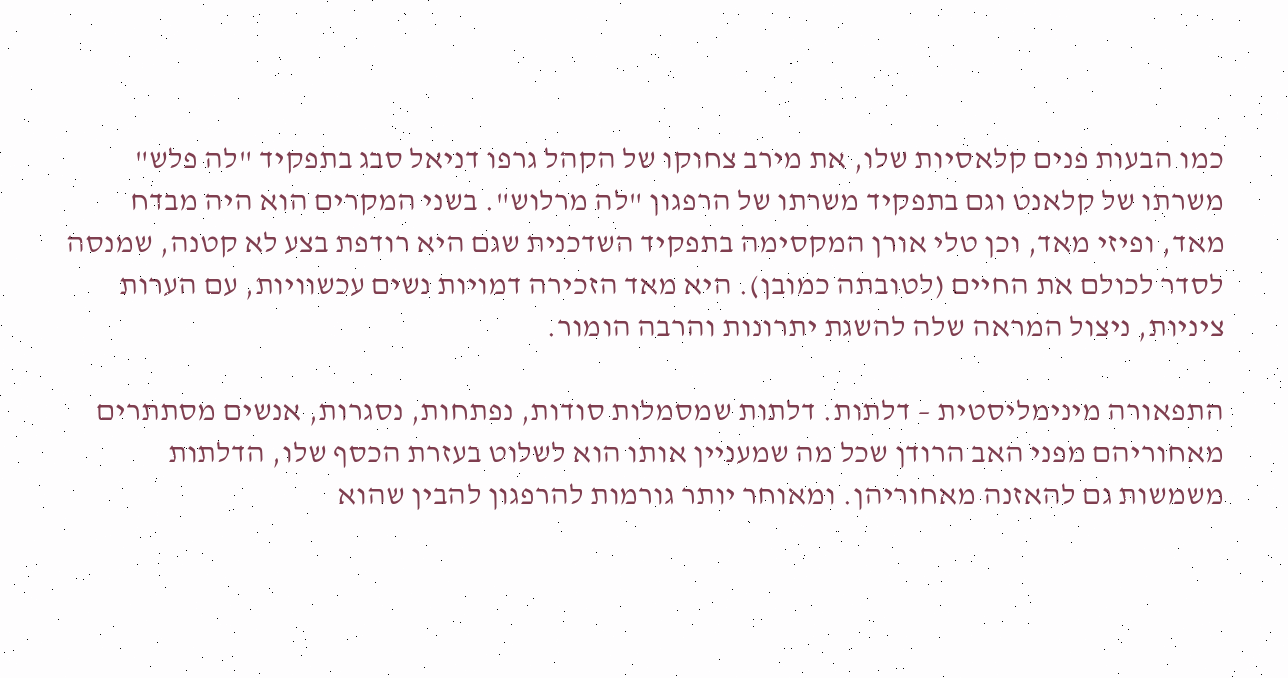כמו הבעות פנים קלאסיות שלו, את מירב צחוקו של הקהל גרפו דניאל סבג בתפקיד "לה פלש" משרתו של קלאנט וגם בתפקיד משרתו של הרפגון "לה מרלוש". בשני המקרים הוא היה מבדח מאד, ופיזי מאד, וכן טלי אורן המקסימה בתפקיד השדכנית שגם היא רודפת בצע לא קטנה, שמנסה לסדר לכולם את החיים (לטובתה כמובן). היא מאד הזכירה דמויות נשים עכשוויות, עם הערות ציניות, ניצול המראה שלה להשגת יתרונות והרבה הומור.

התפאורה מינימליסטית – דלתות. דלתות שמסמלות סודות, נפתחות, נסגרות, אנשים מסתתרים מאחוריהם מפני האב הרודן שכל מה שמעניין אותו הוא לשלוט בעזרת הכסף שלו, הדלתות משמשות גם להאזנה מאחוריהן. ומאוחר יותר גורמות להרפגון להבין שהוא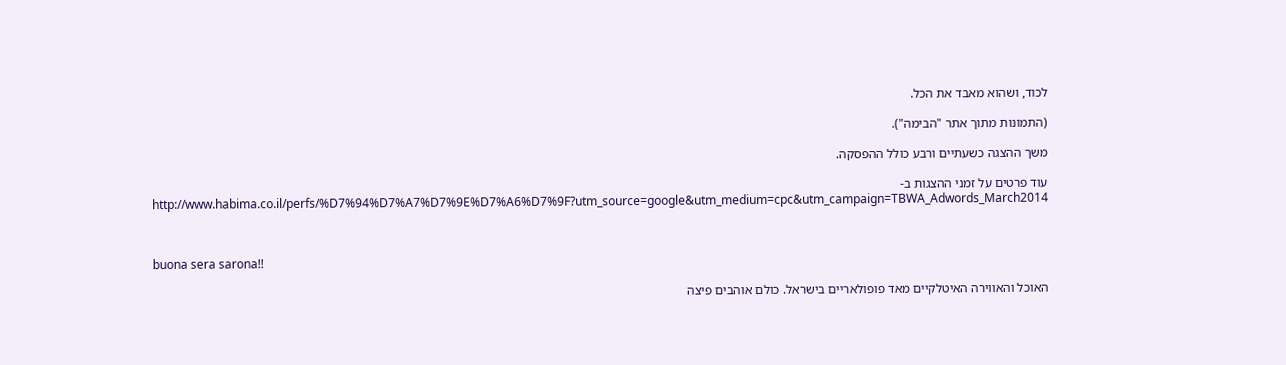לכוד, ושהוא מאבד את הכל.

(התמונות מתוך אתר "הבימה").

משך ההצגה כשעתיים ורבע כולל ההפסקה.

עוד פרטים על זמני ההצגות ב-http://www.habima.co.il/perfs/%D7%94%D7%A7%D7%9E%D7%A6%D7%9F?utm_source=google&utm_medium=cpc&utm_campaign=TBWA_Adwords_March2014



buona sera sarona!!

האוכל והאווירה האיטלקיים מאד פופולאריים בישראל. כולם אוהבים פיצה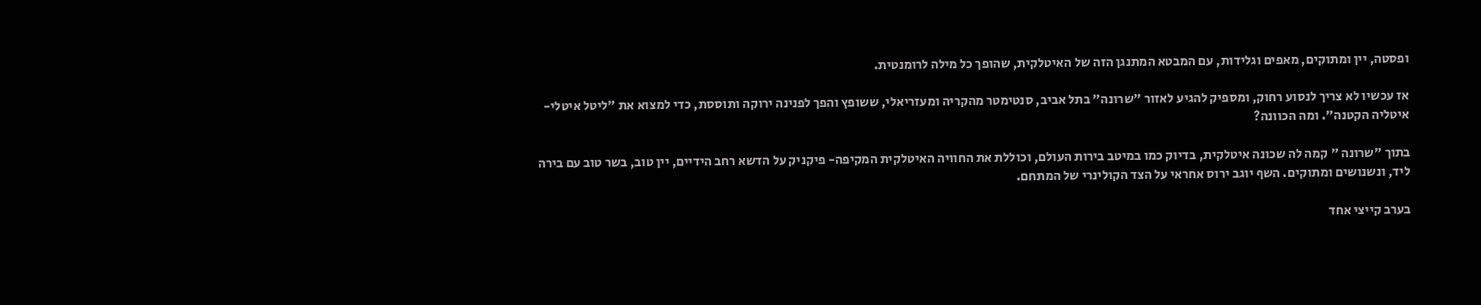ופסטה, יין ומתוקים, מאפים וגלידות, עם המבטא המתנגן הזה של האיטלקית, שהופך כל מילה לרומנטית.

אז עכשיו לא צריך לנסוע רחוק, ומספיק להגיע לאזור "שרונה" בתל אביב, סנטימטר מהקריה ומעזריאלי, ששופץ והפך לפנינה ירוקה ותוססת, כדי למצוא את "ליטל איטלי- איטליה הקטנה". ומה הכוונה?

בתוך "שרונה " קמה לה שכונה איטלקית, בדיוק כמו במיטב בירות העולם, וכוללת את החוויה האיטלקית המקיפה- פיקניק על הדשא רחב הידיים, יין טוב, בשר טוב עם בירה ליד, ונשנושים ומתוקים. השף יוגב ירוס אחראי על הצד הקולינרי של המתחם.

בערב קייצי אחד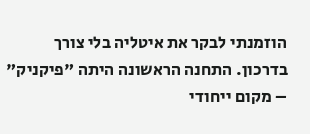הוזמנתי לבקר את איטליה בלי צורך בדרכון. התחנה הראשונה היתה "פיקניק" – מקום ייחודי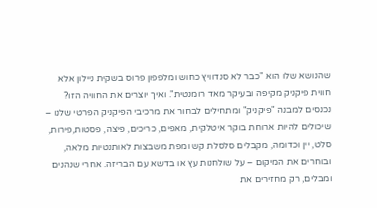שהנושא שלו הוא "כבר לא סנדוויץ כחוש ומלפפון פרוס בשקית ניילון אלא חווית פיקניק מקיפה ובעיקר מאד רומנטית". ואיך יוצרים את החוויה הזו? נכנסים למבנה "פיקניק" ומתחילים לבחור את מרכיבי הפיקניק הפרטי שלנו – שיכולים להיות ארוחת בוקר איטלקית, מאפים, כריכים, פיצה, פסטות,פירות, סלט, יין וכדומה, מקבלים סלסלת קש ומפת משבצות לאותנטיות מלאה, ובוחרים את המיקום – על שולחנות עץ או בדשא עם הבריזה. אחרי שנהנים ומבלים, רק מחזירים את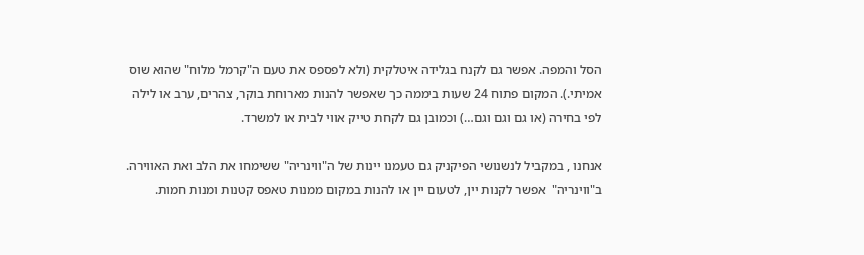הסל והמפה. אפשר גם לקנח בגלידה איטלקית (ולא לפספס את טעם ה"קרמל מלוח" שהוא שוס אמיתי.). המקום פתוח 24 שעות ביממה כך שאפשר להנות מארוחת בוקר, צהרים, ערב או לילה לפי בחירה (או גם וגם וגם…) וכמובן גם לקחת טייק אווי לבית או למשרד.

אנחנו , במקביל לנשנושי הפיקניק גם טעמנו יינות של ה"ווינריה" ששימחו את הלב ואת האווירה. ב"ווינריה"  אפשר לקנות יין, לטעום יין או להנות במקום ממנות טאפס קטנות ומנות חמות.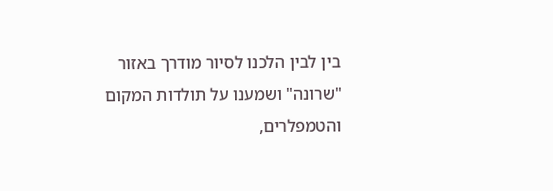בין לבין הלכנו לסיור מודרך באזור "שרונה" ושמענו על תולדות המקום והטמפלרים,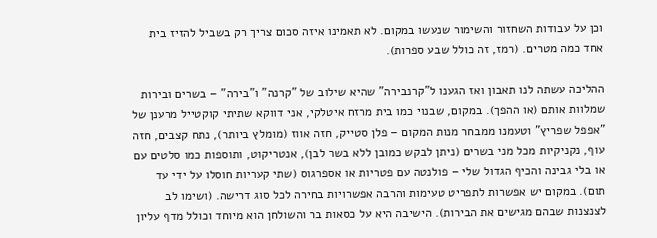וכן על עבודות השחזור והשימור שנעשו במקום. לא תאמינו איזה סכום צריך רק בשביל להזיז בית אחד כמה מטרים. (רמז, זה כולל שבע ספרות).

ההליכה עשתה לנו תאבון ואז הגענו ל"קרנבירה" שהיא שילוב של "קרנה" ו"בירה" – בשרים ובירות שמלוות אותם (או ההפך). במקום, שבנוי כמו בית מרזח איטלקי, אני דווקא שתיתי קוקטייל מרענן של "אפפל שפריץ" וטעמנו ממבחר מנות המקום – פלן סטייק, חזה אווז (מומלץ ביותר), נתח קצבים, חזה עוף, נקניקיות מכל מני בשרים (ניתן לבקש כמובן ללא בשר לבן), אנטריקוט, ותוספות כמו סלטים עם או בלי גבינה והכיף הגדול שלי – פולנטה עם פטריות או אספרגוס (שתי קעריות חוסלו על ידי עד תום). במקום יש אפשרות לתפריט טעימות והרבה אפשרויות בחירה לכל סוג דרישה. (ושימו לב לצנצנות שבהם מגישים את הבירות). הישיבה היא על כסאות בר והשולחן הוא מיוחד וכולל מדף עליון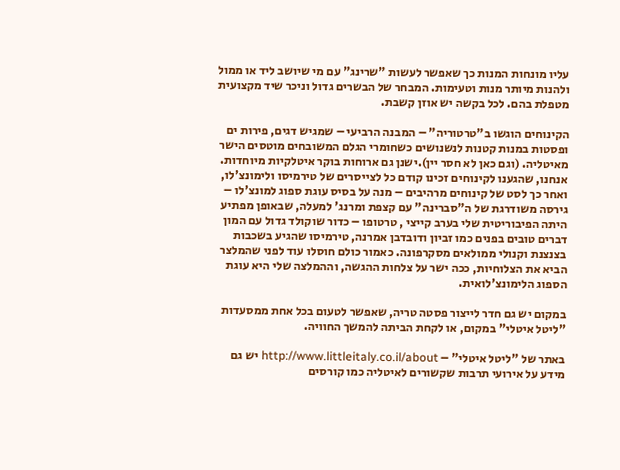עליו מונחות המנות כך שאפשר לעשות "שרינג" עם מי שיושב ליד או ממול ולהנות מיותר מנות וטעימות. המבחר של הבשרים גדול וניכר שיד מקצועית מטפלת בהם. לכל בקשה יש אוזן קשבת.

הקינוחים הוגשו ב"טרטוריה" – המבנה הרביעי – שמגיש דגים, פירות ים ופסטות במנות קטנות לנשנושים כשחומרי הגלם המשובחים מוטסים הישר מאיטליה. (וגם כאן לא חסר יין).ישנן גם ארוחות בוקר איטלקיות מיוחדות. אנחנו, שהגענו לקינוחים זכינו קודם כל לצייסרים של טירמיסו ולימונצ'לו, ואחר כך לסט של קינוחים מרהיבים – מנה על בסיס עוגת ספוג למונצ'לו – גירסה משודרגת של ה"סברינה" עם קצפת ומרנג' למעלה, שבאופן מפתיע היתה הפיבוריטית שלי בערב קייצי , טרטופו – כדור שוקולד גדול עם המון דברים טובים בפנים כמו זביון ודובדבן אמרנה, טירמיסו שהגיע בשכבות בצנצנת וקנולי ממולאים מסקרפונה. כאמור כולם חוסלו עוד לפני שהמלצר הביא את הצלוחיות, ככה ישר על צלחות ההגשה, וההמלצה שלי היא עוגת הספוג הלימונצ'לואית.

במקום יש גם חדר לייצור פסטה טריה, שאפשר לטעום בכל אחת ממסעדות "ליטל איטלי" במקום, או לקחת הביתה להמשך החוויה.

באתר של "ליטל איטלי" – http://www.littleitaly.co.il/about יש גם מידע על אירועי תרבות שקשורים לאיטליה כמו קורסים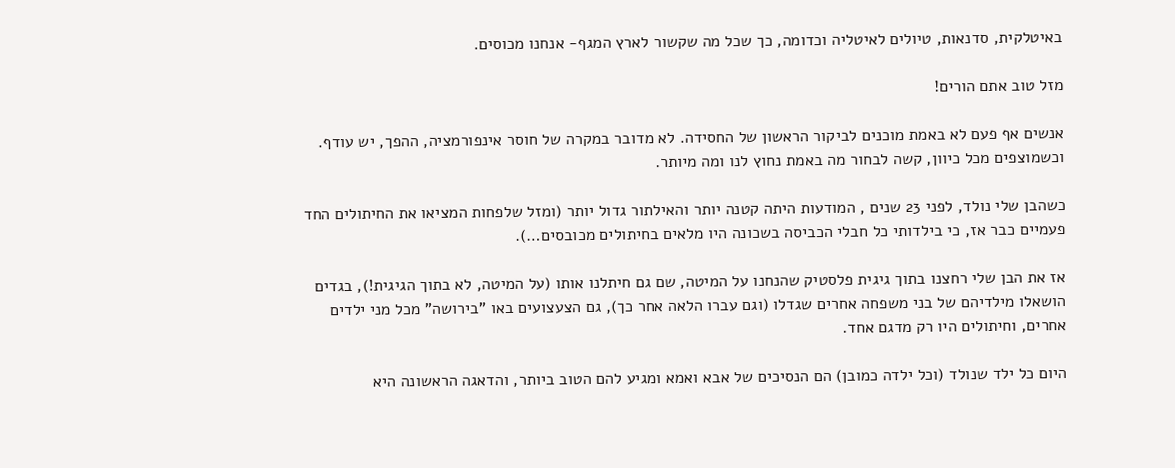באיטלקית, סדנאות, טיולים לאיטליה וכדומה, כך שכל מה שקשור לארץ המגף- אנחנו מכוסים.

מזל טוב אתם הורים!

אנשים אף פעם לא באמת מוכנים לביקור הראשון של החסידה. לא מדובר במקרה של חוסר אינפורמציה, ההפך, יש עודף. וכשמוצפים מכל כיוון, קשה לבחור מה באמת נחוץ לנו ומה מיותר.

כשהבן שלי נולד, לפני 23 שנים , המודעות היתה קטנה יותר והאילתור גדול יותר (ומזל שלפחות המציאו את החיתולים החד פעמיים כבר אז, כי בילדותי כל חבלי הכביסה בשכונה היו מלאים בחיתולים מכובסים…).

אז את הבן שלי רחצנו בתוך גיגית פלסטיק שהנחנו על המיטה, שם גם חיתלנו אותו (על המיטה, לא בתוך הגיגית!), בגדים הושאלו מילדיהם של בני משפחה אחרים שגדלו (וגם עברו הלאה אחר כך), גם הצעצועים באו "בירושה" מכל מני ילדים אחרים, וחיתולים היו רק מדגם אחד.

היום כל ילד שנולד (וכל ילדה כמובן) הם הנסיכים של אבא ואמא ומגיע להם הטוב ביותר, והדאגה הראשונה היא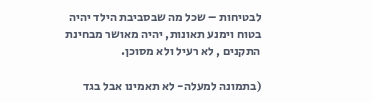לבטיחות – שכל מה שבסביבת הילד יהיה בטוח וימנע תאונות, יהיה מאושר מבחינת התקנים , לא רעיל ולא מסוכן.

(בתמונה למעלה- לא תאמינו אבל בגד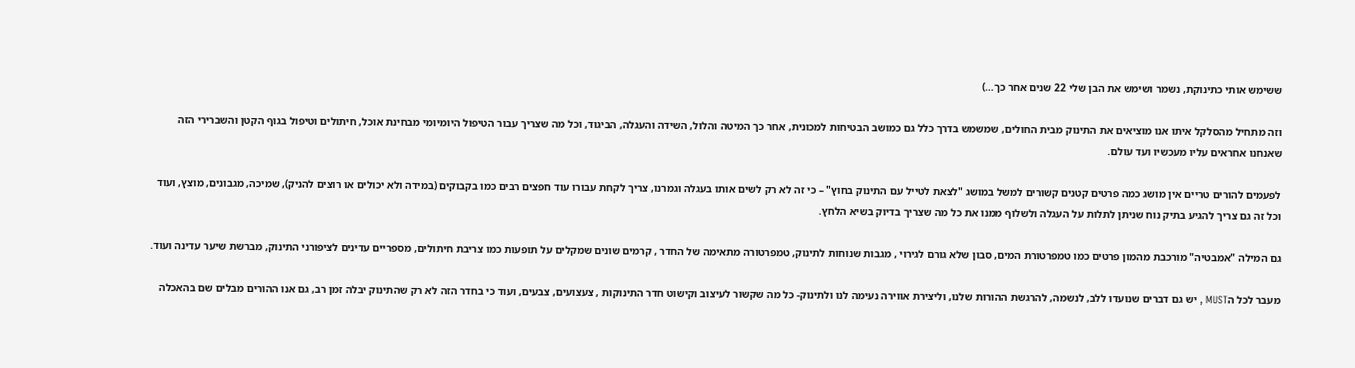ששימש אותי כתינוקת, נשמר ושימש את הבן שלי 22 שנים אחר כך…)

וזה מתחיל מהסלקל איתו אנו מוציאים את התינוק מבית החולים, שמשמש בדרך כלל גם כמושב הבטיחות למכונית, אחר כך המיטה והלול, השידה והעגלה, הביגוד, וכל מה שצריך עבור הטיפול היומיומי מבחינת אוכל, חיתולים וטיפול בגוף הקטן והשברירי הזה שאנחנו אחראים עליו מעכשיו ועד עולם.

לפעמים להורים טריים אין מושג כמה פרטים קטנים קשורים למשל במושג "לצאת לטייל עם התינוק בחוץ" – כי זה לא רק לשים אותו בעגלה וגמרנו, צריך לקחת עבורו עוד חפצים רבים כמו בקבוקים (במידה ולא יכולים או רוצים להניק), שמיכה, מגבונים, מוצץ, ועוד וכל זה גם צריך להגיע בתיק נוח שניתן לתלות על העגלה ולשלוף ממנו את כל מה שצריך בדיוק בשיא הלחץ.

גם המילה "אמבטיה" מורכבת מהמון פרטים כמו טמפרטורת המים, סבון שלא גורם לגירוי , מגבות שנוחות לתינוק, טמפרטורה מתאימה של החדר , קרמים שונים שמקלים על תופעות כמו צריבת חיתולים, מספריים עדינים לציפורני התינוק, מברשת שיער עדינה ועוד.

מעבר לכל הMUST , יש גם דברים שנועדו ללב, לנשמה, להרגשת ההורות שלנו, וליצירת אווירה נעימה לנו ולתינוק- כל מה שקשור לעיצוב וקישוט חדר התינוקות , צעצועים, צבעים, ועוד כי בחדר הזה לא רק שהתינוק יבלה זמן רב, גם אנו ההורים מבלים שם בהאכלה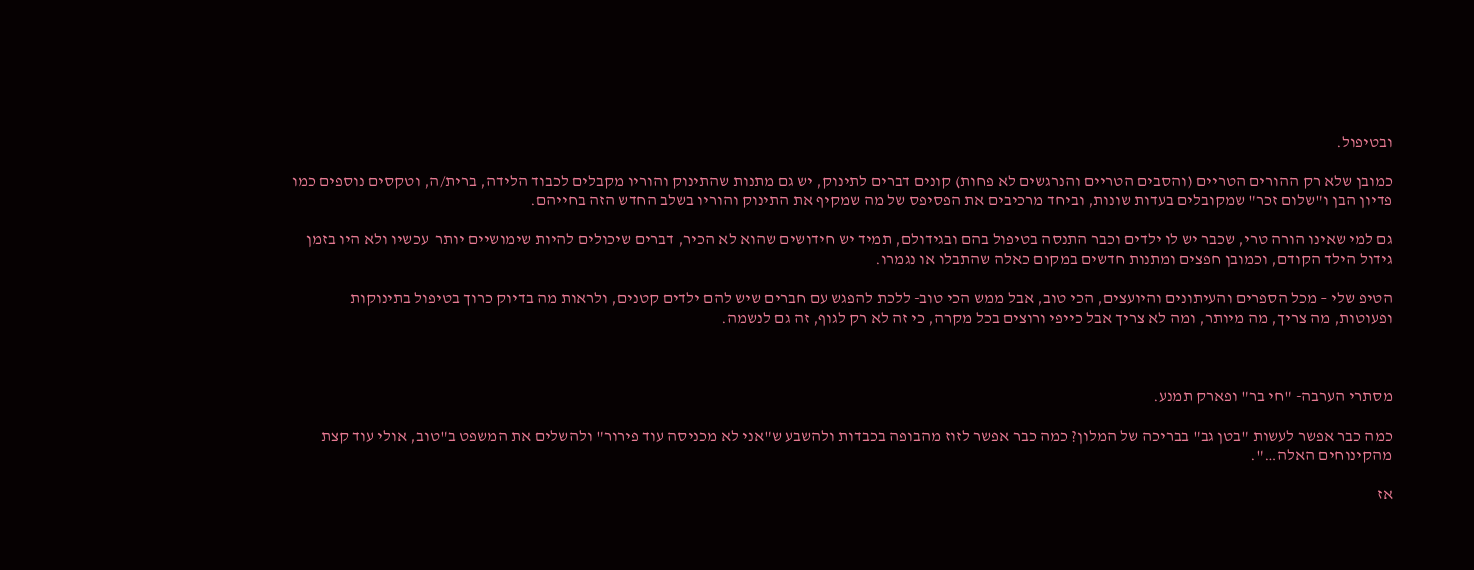ובטיפול.

כמובן שלא רק ההורים הטריים (והסבים הטריים והנרגשים לא פחות) קונים דברים לתינוק, יש גם מתנות שהתינוק והוריו מקבלים לכבוד הלידה, ברית/ה, וטקסים נוספים כמו פדיון הבן ו"שלום זכר" שמקובלים בעדות שונות, וביחד מרכיבים את הפסיפס של מה שמקיף את התינוק והוריו בשלב החדש הזה בחייהם.

גם למי שאינו הורה טרי, שכבר יש לו ילדים וכבר התנסה בטיפול בהם ובגידולם, תמיד יש חידושים שהוא לא הכיר, דברים שיכולים להיות שימושיים יותר  עכשיו ולא היו בזמן גידול הילד הקודם, וכמובן חפצים ומתנות חדשים במקום כאלה שהתבלו או נגמרו.

הטיפ שלי – מכל הספרים והעיתונים והיועצים, הכי טוב, אבל ממש הכי טוב- ללכת להפגש עם חברים שיש להם ילדים קטנים, ולראות מה בדיוק כרוך בטיפול בתינוקות ופעוטות, מה צריך, מה מיותר, ומה לא צריך אבל כייפי ורוצים בכל מקרה, כי זה לא רק לגוף, זה גם לנשמה.



מסתרי הערבה- "חי בר" ופארק תמנע.

כמה כבר אפשר לעשות "בטן גב" בבריכה של המלון? כמה כבר אפשר לזוז מהבופה בכבדות ולהשבע ש"אני לא מכניסה עוד פירור" ולהשלים את המשפט ב"טוב, אולי עוד קצת מהקינוחים האלה…".

אז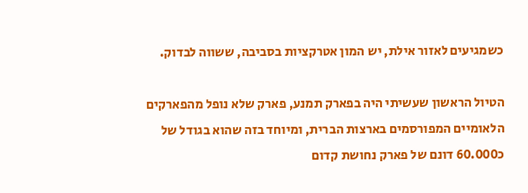כשמגיעים לאזור אילת, יש המון אטרקציות בסביבה, ששווה לבדוק.

הטיול הראשון שעשיתי היה בפארק תמנע, פארק שלא נופל מהפארקים הלאומיים המפורסמים בארצות הברית, ומיוחד בזה שהוא בגודל של כ60.000 דונם של פארק נחושת קדום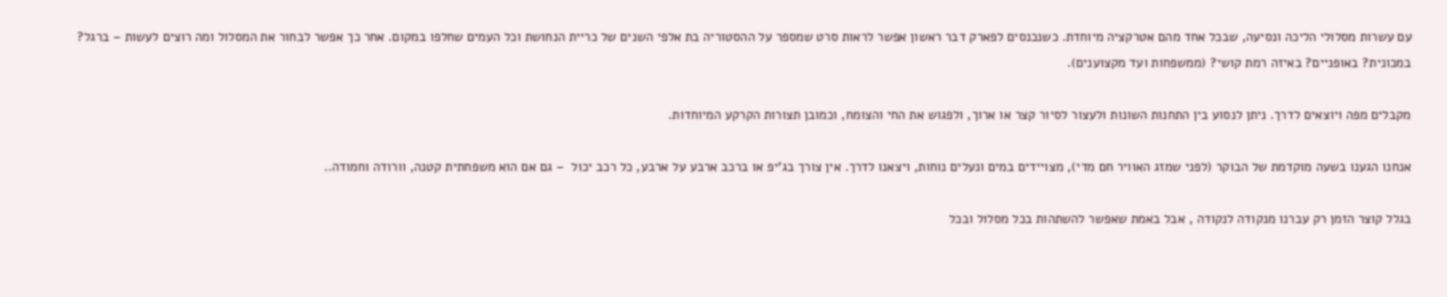עם עשרות מסלולי הליכה ונסיעה, שבכל אחד מהם אטרקציה מיוחדת. כשנכנסים לפארק דבר ראשון אפשר לראות סרט שמספר על ההסטוריה בת אלפי השנים של כריית הנחושת וכל העמים שחלפו במקום. אחר כך אפשר לבחור את המסלול ומה רוצים לעשות – ברגל? במכונית? באופניים? באיזה רמת קושי? (ממשפחות ועד מקצוענים).

מקבלים מפה ויוצאים לדרך. ניתן לנסוע בין התחנות השונות ולעצור לסיור קצר או ארוך, ולפגוש את החי והצומח, וכמובן תצורות הקרקע המיוחדות.

אנחנו הגענו בשעה מוקדמת של הבוקר (לפני שמזג האוויר חם מדי), מצויידים במים ונעלים נוחות, ויצאנו לדרך. אין צורך בג'יפ או ברכב ארבע על ארבע, כל רכב יכול  – גם אם הוא משפחתית קטנה, וורודה וחמודה..

בגלל קוצר הזמן רק עברנו מנקודה לנקודה , אבל באמת שאפשר להשתהות בכל מסלול ובכל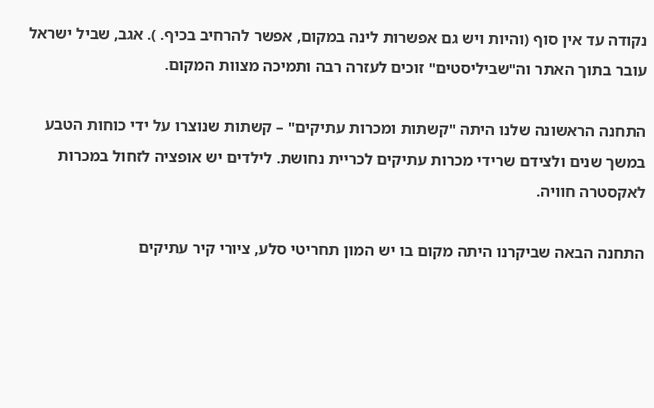נקודה עד אין סוף (והיות ויש גם אפשרות לינה במקום, אפשר להרחיב בכיף. ). אגב, שביל ישראל עובר בתוך האתר וה"שביליסטים" זוכים לעזרה רבה ותמיכה מצוות המקום.

התחנה הראשונה שלנו היתה "קשתות ומכרות עתיקים" – קשתות שנוצרו על ידי כוחות הטבע במשך שנים ולצידם שרידי מכרות עתיקים לכריית נחושת. לילדים יש אופציה לזחול במכרות לאקסטרה חוויה.

התחנה הבאה שביקרנו היתה מקום בו יש המון תחריטי סלע, ציורי קיר עתיקים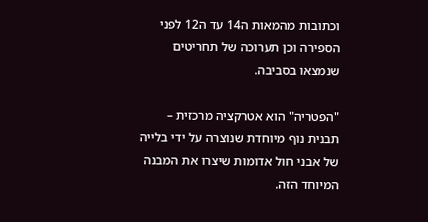וכתובות מהמאות ה14 עד ה12 לפני הספירה וכן תערוכה של תחריטים שנמצאו בסביבה.

"הפטריה" הוא אטרקציה מרכזית – תבנית נוף מיוחדת שנוצרה על ידי בלייה של אבני חול אדומות שיצרו את המבנה המיוחד הזה.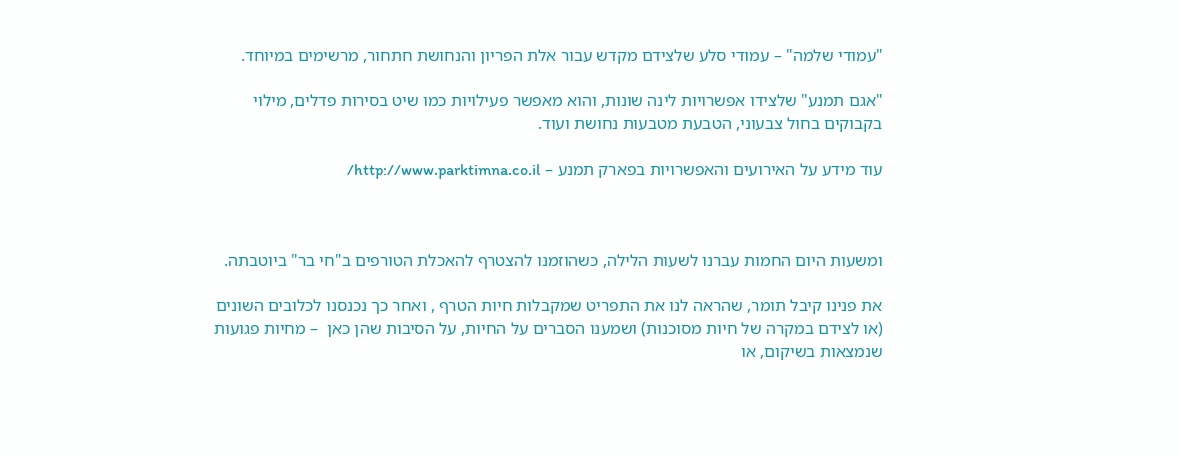"עמודי שלמה" – עמודי סלע שלצידם מקדש עבור אלת הפריון והנחושת חתחור, מרשימים במיוחד.

"אגם תמנע" שלצידו אפשרויות לינה שונות, והוא מאפשר פעילויות כמו שיט בסירות פדלים, מילוי בקבוקים בחול צבעוני, הטבעת מטבעות נחושת ועוד.

עוד מידע על האירועים והאפשרויות בפארק תמנע – http://www.parktimna.co.il/



ומשעות היום החמות עברנו לשעות הלילה, כשהוזמנו להצטרף להאכלת הטורפים ב"חי בר" ביוטבתה.

את פנינו קיבל תומר, שהראה לנו את התפריט שמקבלות חיות הטרף , ואחר כך נכנסנו לכלובים השונים (או לצידם במקרה של חיות מסוכנות) ושמענו הסברים על החיות, על הסיבות שהן כאן  – מחיות פגועות שנמצאות בשיקום, או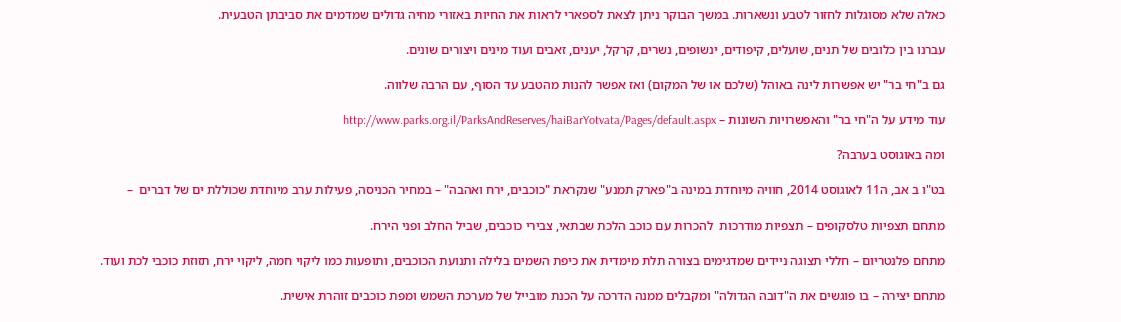כאלה שלא מסוגלות לחזור לטבע ונשארות. במשך הבוקר ניתן לצאת לספארי לראות את החיות באזורי מחיה גדולים שמדמים את סביבתן הטבעית.

עברנו בין כלובים של תנים, שועלים, קיפודים, ינשופים, נשרים, קרקל, יענים, זאבים ועוד מינים ויצורים שונים.

גם ב"חי בר" יש אפשרות לינה באוהל (שלכם או של המקום) ואז אפשר להנות מהטבע עד הסוף, עם הרבה שלווה.

עוד מידע על ה"חי בר" והאפשרויות השונות – http://www.parks.org.il/ParksAndReserves/haiBarYotvata/Pages/default.aspx

ומה באוגוסט בערבה?

בט"ו ב אב, ה11 לאוגוסט 2014, חוויה מיוחדת במינה ב"פארק תמנע" שנקראת "כוכבים, ירח ואהבה" – במחיר הכניסה, פעילות ערב מיוחדת שכוללת ים של דברים  –

מתחם תצפיות טלסקופים – תצפיות מודרכות  להכרות עם כוכב הלכת שבתאי, צבירי כוכבים, שביל החלב ופני הירח.

מתחם פלנטריום – חללי תצוגה ניידים שמדגימים בצורה תלת מימדית את כיפת השמים בלילה ותנועת הכוכבים, ותופעות כמו ליקוי חמה, ליקוי ירח, תזוזת כוכבי לכת ועוד.

מתחם יצירה – בו פוגשים את ה"דובה הגדולה" ומקבלים ממנה הדרכה על הכנת מובייל של מערכת השמש ומפת כוכבים זוהרת אישית.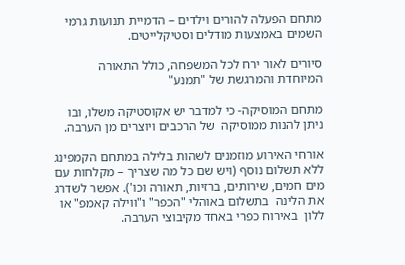מתחם הפעלה להורים וילדים – הדמיית תנועות גרמי השמים באמצעות מודלים וסטיקלייטים.

סיורים לאור ירח לכל המשפחה, כולל התאורה המיוחדת והמרגשת של "תמנע"

מתחם המוסיקה- כי למדבר יש אקוסטיקה משלו, ובו ניתן להנות ממוסיקה  של הרכבים ויוצרים מן הערבה.

אורחי האירוע מוזמנים לשהות בלילה במתחם הקמפינג ללא תשלום נוסף (ויש שם כל מה שצריך – מקלחות עם מים חמים, שירותים, ברזיות, תאורה וכו'). אפשר לשדרג את הלינה  בתשלום באוהלי "הכפר" ו"ווילה קאמפ" או ללון  באירוח כפרי באחד מקיבוצי הערבה.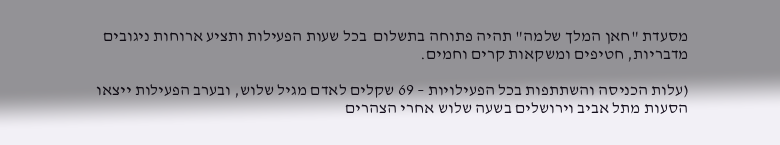מסעדת "חאן המלך שלמה" תהיה פתוחה בתשלום  בכל שעות הפעילות ותציע ארוחות ניגובים מדבריות, חטיפים ומשקאות קרים וחמים.

(עלות הכניסה והשתתפות בכל הפעילויות – 69 שקלים לאדם מגיל שלוש, ובערב הפעילות ייצאו הסעות מתל אביב וירושלים בשעה שלוש אחרי הצהרים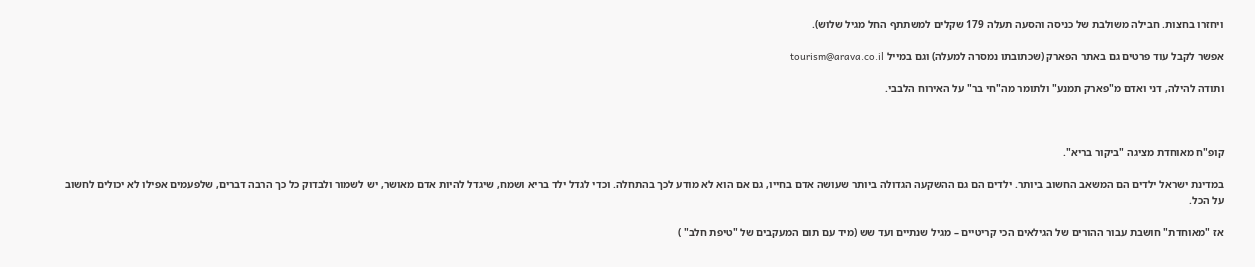ויחזרו בחצות. חבילה משולבת של כניסה והסעה תעלה 179 שקלים למשתתף החל מגיל שלוש).

אפשר לקבל עוד פרטים גם באתר הפארק (שכתובתו נמסרה למעלה) וגם במייל tourism@arava.co.il

ותודה להילה, דני ואדם מ"פארק תמנע" ולתומר מה"חי בר" על האירוח הלבבי.



קופ"ח מאוחדת מציגה "ביקור בריא".

במדינת ישראל ילדים הם המשאב החשוב ביותר. ילדים הם גם ההשקעה הגדולה ביותר שעושה אדם בחייו, גם אם הוא לא מודע לכך בהתחלה. וכדי לגדל ילד בריא ושמח, שיגדל להיות אדם מאושר, יש לשמור ולבדוק כל כך הרבה דברים, שלפעמים אפילו לא יכולים לחשוב על הכל.

אז "מאוחדת" חושבת עבור ההורים של הגילאים הכי קריטיים – מגיל שנתיים ועד שש (מיד עם תום המעקבים של "טיפת חלב" )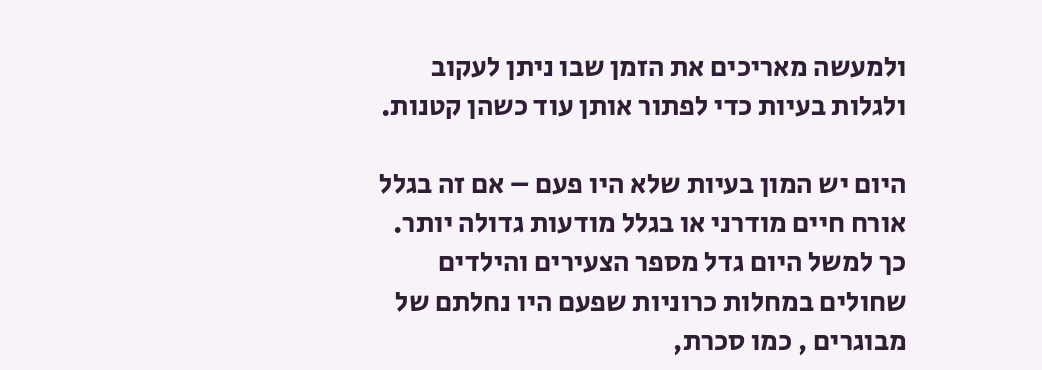ולמעשה מאריכים את הזמן שבו ניתן לעקוב ולגלות בעיות כדי לפתור אותן עוד כשהן קטנות.

היום יש המון בעיות שלא היו פעם – אם זה בגלל אורח חיים מודרני או בגלל מודעות גדולה יותר. כך למשל היום גדל מספר הצעירים והילדים שחולים במחלות כרוניות שפעם היו נחלתם של מבוגרים , כמו סכרת,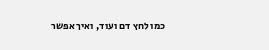כמו לחץ דם ועוד, ואיך אפשר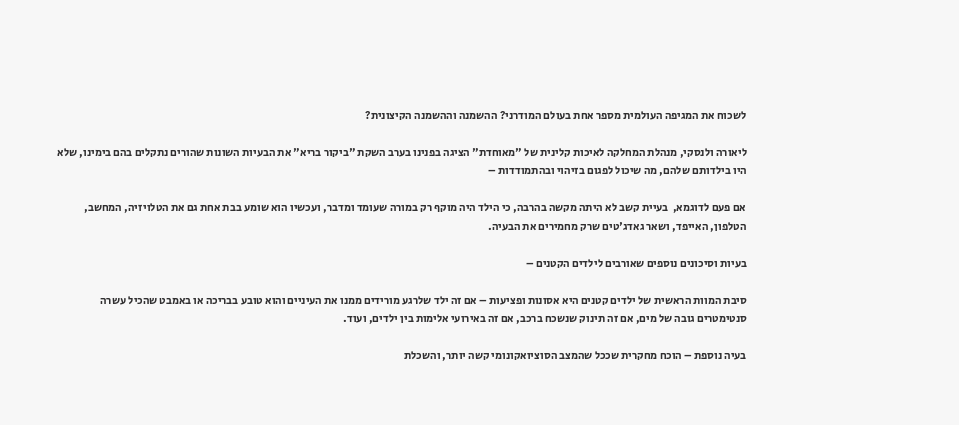לשכוח את המגיפה העולמית מספר אחת בעולם המודרני? ההשמנה וההשמנה הקיצונית?

ליאורה ולנסקי, מנהלת המחלקה לאיכות קלינית של "מאוחדת" הציגה בפנינו בערב השקת "ביקור בריא" את הבעיות השונות שהורים נתקלים בהם בימינו, שלא היו בילדותם שלהם, מה שיכול לפגום בזיהוי ובהתמודדות –

אם פעם לדוגמא,  בעיית קשב לא היתה מקשה בהרבה, כי הילד היה מוקף רק במורה שעומד ומדבר, ועכשיו הוא שומע בבת אחת גם את הטלויזיה, המחשב, הטלפון, האייפד, ושאר גאדג'טים שרק מחמירים את הבעיה.

בעיות וסיכונים נוספים שאורבים לילדים הקטנים –

סיבת המוות הראשית של ילדים קטנים היא אסונות ופציעות – אם זה ילד שלרגע מורידים ממנו את העיניים והוא טובע בבריכה או באמבט שהכיל עשרה סנטימטרים גובה של מים, אם זה תינוק שנשכח ברכב, אם זה באירועי אלימות בין ילדים, ועוד.

בעיה נוספת – הוכח מחקרית שככל שהמצב הסוציואקונומי קשה יותר, והשכלת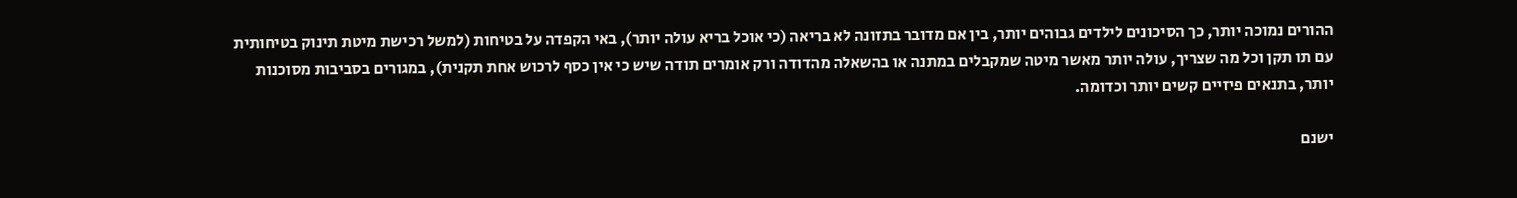ההורים נמוכה יותר, כך הסיכונים לילדים גבוהים יותר, בין אם מדובר בתזונה לא בריאה (כי אוכל בריא עולה יותר), באי הקפדה על בטיחות (למשל רכישת מיטת תינוק בטיחותית עם תו תקן וכל מה שצריך, עולה יותר מאשר מיטה שמקבלים במתנה או בהשאלה מהדודה ורק אומרים תודה שיש כי אין כסף לרכוש אחת תקנית), במגורים בסביבות מסוכנות יותר, בתנאים פיזיים קשים יותר וכדומה.

ישנם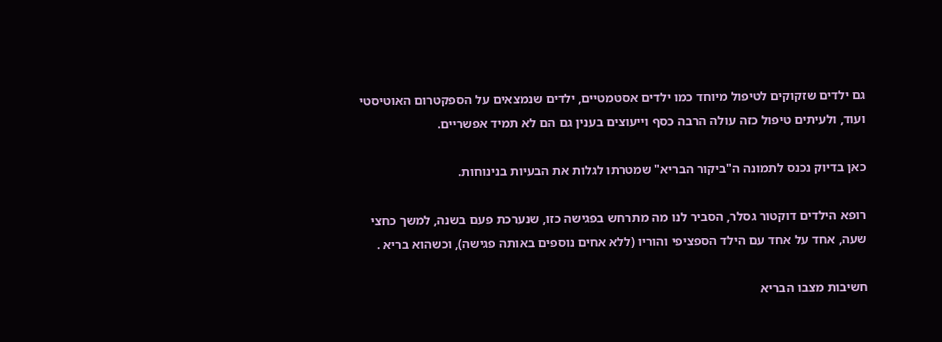גם ילדים שזקוקים לטיפול מיוחד כמו ילדים אסטמטיים, ילדים שנמצאים על הספקטרום האוטיסטי ועוד, ולעיתים טיפול כזה עולה הרבה כסף וייעוצים בענין גם הם לא תמיד אפשריים.

כאן בדיוק נכנס לתמונה ה"ביקור הבריא" שמטרתו לגלות את הבעיות בנינוחות.

רופא הילדים דוקטור גסלר, הסביר לנו מה מתרחש בפגישה כזו, שנערכת פעם בשנה, למשך כחצי שעה, אחד על אחד עם הילד הספציפי והוריו (ללא אחים נוספים באותה פגישה), וכשהוא בריא .

חשיבות מצבו הבריא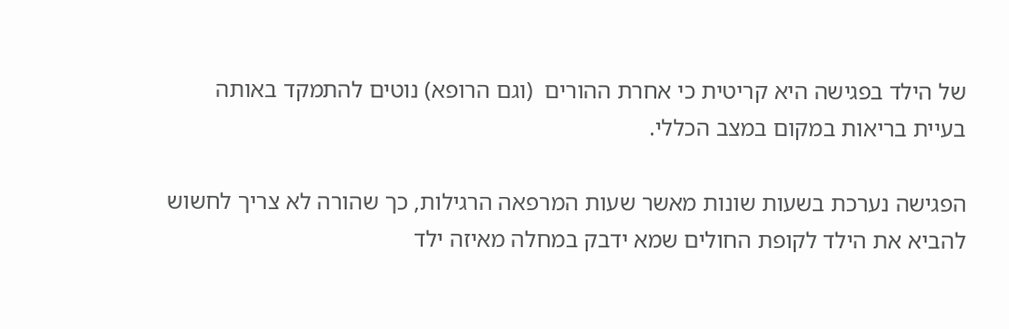של הילד בפגישה היא קריטית כי אחרת ההורים  (וגם הרופא) נוטים להתמקד באותה בעיית בריאות במקום במצב הכללי.

הפגישה נערכת בשעות שונות מאשר שעות המרפאה הרגילות, כך שהורה לא צריך לחשוש להביא את הילד לקופת החולים שמא ידבק במחלה מאיזה ילד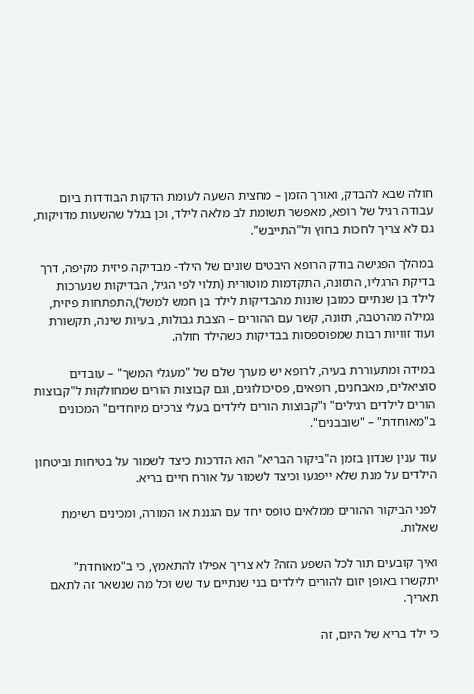חולה שבא להבדק, ואורך הזמן – מחצית השעה לעומת הדקות הבודדות ביום עבודה רגיל של רופא, מאפשר תשומת לב מלאה לילד, וכן בגלל שהשעות מדויקות, גם לא צריך לחכות בחוץ ול"התייבש".

במהלך הפגישה בודק הרופא היבטים שונים של הילד- מבדיקה פיזית מקיפה, דרך בדיקת הרגליו, התזונה, התקדמות מוטורית (תלוי לפי הגיל, הבדיקות שנערכות לילד בן שנתיים כמובן שונות מהבדיקות לילד בן חמש למשל),התפתחות פיזית,  גמילה מהרטבה, תזונה, קשר עם ההורים – הצבת גבולות, בעיות שינה, תקשורת  ועוד זוויות רבות שמפוספסות בבדיקות כשהילד חולה.

במידה ומתעוררת בעיה, לרופא יש מערך שלם של "מעגלי המשך" – עובדים סוציאלים, מאבחנים, רופאים, פסיכולוגים, וגם קבוצות הורים שמחולקות ל"קבוצות הורים לילדים רגילים" ו"קבוצות הורים לילדים בעלי צרכים מיוחדים" המכונים ב"מאוחדת" – "שובבנים".

עוד ענין שנדון בזמן ה"ביקור הבריא" הוא הדרכות כיצד לשמור על בטיחות וביטחון הילדים על מנת שלא ייפגעו וכיצד לשמור על אורח חיים בריא.

לפני הביקור ההורים ממלאים טופס יחד עם הגננת או המורה, ומכינים רשימת שאלות.

ואיך קובעים תור לכל השפע הזה? לא צריך אפילו להתאמץ, כי ב"מאוחדת" יתקשרו באופן יזום להורים לילדים בני שנתיים עד שש וכל מה שנשאר זה לתאם תאריך.

כי ילד בריא של היום, זה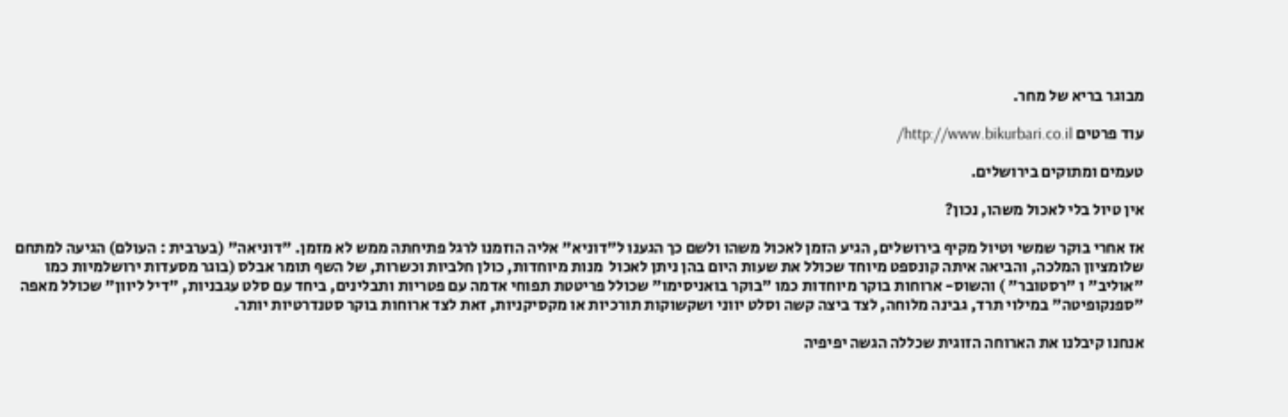מבוגר בריא של מחר.

עוד פרטים http://www.bikurbari.co.il/

טעמים ומתוקים בירושלים.

אין טיול בלי לאכול משהו, נכון?

אז אחרי בוקר שמשי וטיול מקיף בירושלים, הגיע הזמן לאכול משהו ולשם כך הגענו ל"דוניא" אליה הוזמנו לרגל פתיחתה ממש לא מזמן. "דוניאה" (בערבית : העולם) הגיעה למתחם שלומציון המלכה, והביאה איתה קונספט מיוחד שכולל את שעות היום בהן ניתן לאכול  מנות מיוחדות, כולן חלביות וכשרות, של השף תומר אבלס (בוגר מסעדות ירושלמיות כמו "אוליב" ו "רסטובר" ) והשוס- ארוחות בוקר מיוחדות כמו "בוקר בואניסימו" שכולל פריטטת תפוחי אדמה עם פטריות ותבלינים, ביחד עם סלט עגבניות, "דיל ליוון" שכולל מאפה "ספנקופיטה" במילוי תרד, גבינה מלוחה, לצד ביצה קשה וסלט יווני ושקשוקות תורכיות או מקסיקניות, זאת לצד ארוחות בוקר סטנדרטיות יותר.

אנחנו קיבלנו את הארוחה הזוגית שכללה הגשה יפיפיה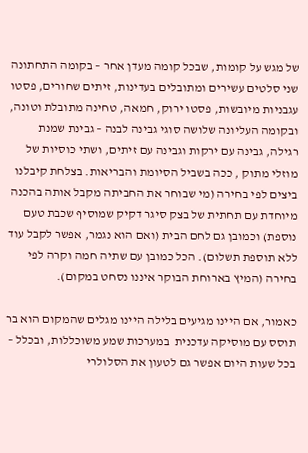של מגש על קומות, שבכל קומה מעדן אחר – בקומה התחתונה שני סלטים עשירים ומתובלים בעדינות, זיתים שחורים, פסטו עגבניות מיובשות, פסטו ירוק, חמאה, טחינה מתובלת וטונה, ובקומה העליונה שלושה סוגי גבינה לבנה – גבינת שמנת רגילה, גבינה עם ירקות וגבינה עם זיתים, ושתי כוסיות של מוזלי מתוק , ככה בשביל הסיומת והבריאות. בצלחת קיבלנו ביצים לפי בחירה (מי שבוחר את החביתה מקבל אותה בהכנה מיוחדת עם תחתית של בצק סיגר דקיק שמוסיף שכבת טעם נוספת) וכמובן גם לחם הבית (ואם הוא נגמר, אפשר לקבל עוד ללא תוספת תשלום). הכל כמובן עם שתיה חמה וקרה לפי בחירה (המיץ בארוחת הבוקר איננו נסחט במקום).

כאמור, אם היינו מגיעים בלילה היינו מגלים שהמקום הוא בר תוסס עם מוסיקה עדכנית  במערכות שמע משוכללות, ובכלל – בכל שעות היום אפשר גם לטעון את הסלולרי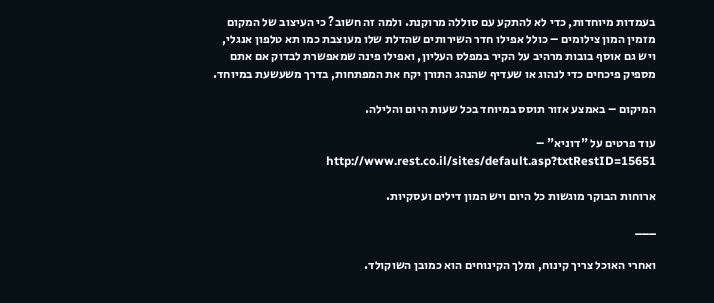בעמדות מיוחדות, כדי לא להתקע עם סוללה מרוקנת. ולמה זה חשוב? כי העיצוב של המקום מזמין המון צילומים – כולל אפילו חדר השירותים שהדלת שלו מעוצבת כמו תא טלפון אנגלי, ויש גם אוסף בובות מרהיב על הקיר במפלס העליון, ואפילו פינה שמאפשרת לבדוק אם אתם מספיק פיכחים כדי לנהוג או שעדיף שהנהג התורן יקח את המפתחות, בדרך משעשעת במיוחד.

המיקום – באמצע אזור תוסס במיוחד בכל שעות היום והלילה.

עוד פרטים על "דוניא" – http://www.rest.co.il/sites/default.asp?txtRestID=15651

ארוחות הבוקר מוגשות כל היום ויש המון דילים ועסקיות.

___

ואחרי האוכל צריך קינוח, ומלך הקינוחים הוא כמובן השוקולד.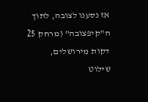אז נסענו לצובה, לתוך ה"קיפצובה" (מרחק 25 דקות מירושלים, שילוט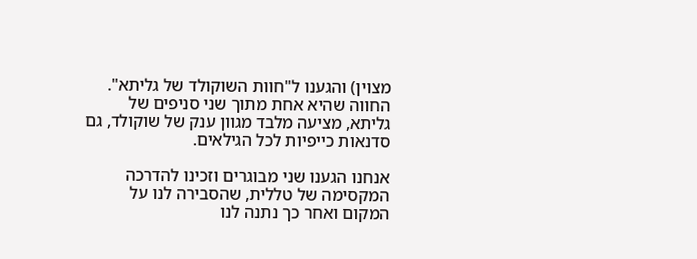מצוין) והגענו ל"חוות השוקולד של גליתא". החווה שהיא אחת מתוך שני סניפים של גליתא, מציעה מלבד מגוון ענק של שוקולד, גם סדנאות כייפיות לכל הגילאים.

אנחנו הגענו שני מבוגרים וזכינו להדרכה המקסימה של טללית, שהסבירה לנו על המקום ואחר כך נתנה לנו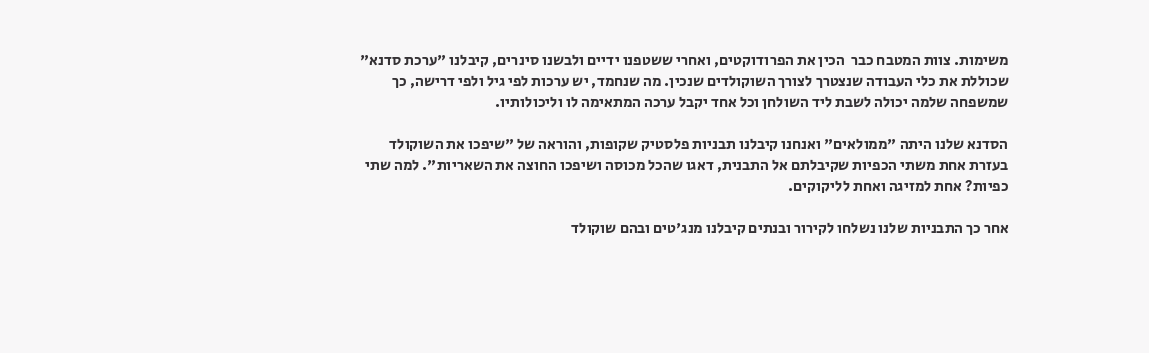משימות. צוות המטבח כבר  הכין את הפרודוקטים, ואחרי ששטפנו ידיים ולבשנו סינרים, קיבלנו "ערכת סדנא" שכוללת את כלי העבודה שנצטרך לצורך השוקולדים שנכין. מה שנחמד, יש ערכות לפי גיל ולפי דרישה, כך שמשפחה שלמה יכולה לשבת ליד השולחן וכל אחד יקבל ערכה המתאימה לו וליכולותיו.

הסדנא שלנו היתה "ממולאים" ואנחנו קיבלנו תבניות פלסטיק שקופות, והוראה של "שיפכו את השוקולד בעזרת אחת משתי הכפיות שקיבלתם אל התבנית, דאגו שהכל מכוסה ושיפכו החוצה את השאריות". למה שתי כפיות? אחת למזיגה ואחת לליקוקים.

אחר כך התבניות שלנו נשלחו לקירור ובנתים קיבלנו מנג'טים ובהם שוקולד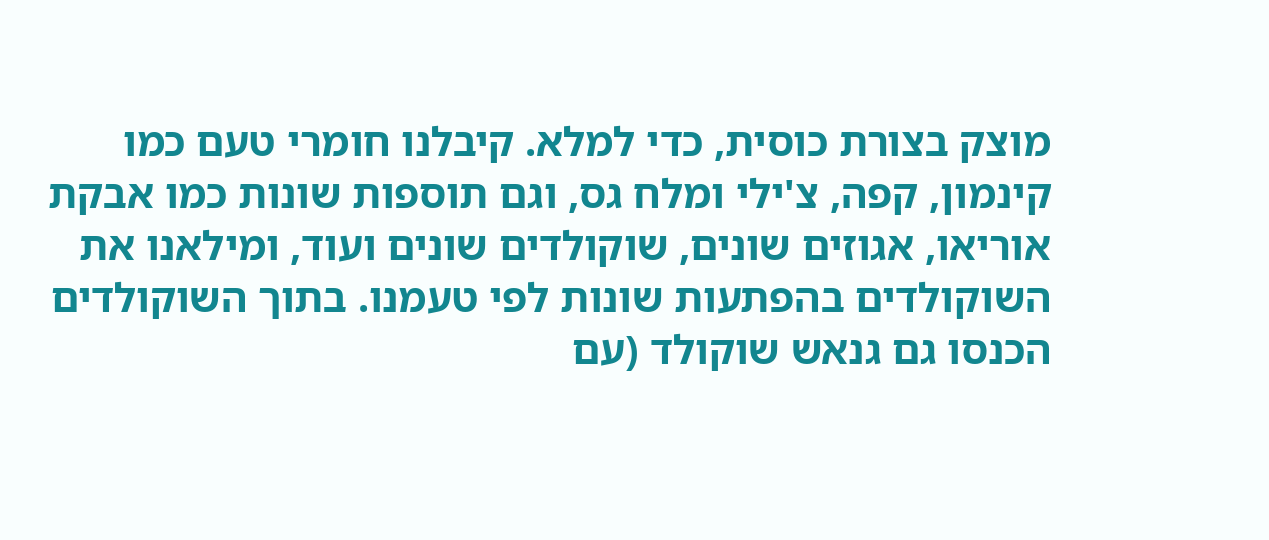מוצק בצורת כוסית, כדי למלא. קיבלנו חומרי טעם כמו קינמון, קפה, צ'ילי ומלח גס, וגם תוספות שונות כמו אבקת אוריאו, אגוזים שונים, שוקולדים שונים ועוד, ומילאנו את השוקולדים בהפתעות שונות לפי טעמנו. בתוך השוקולדים הכנסו גם גנאש שוקולד (עם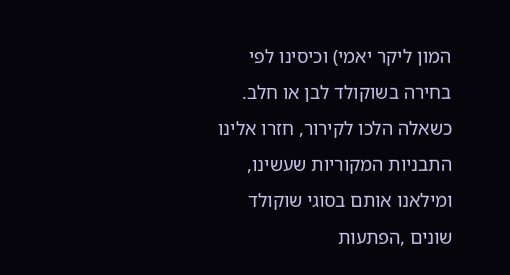המון ליקר יאמי) וכיסינו לפי בחירה בשוקולד לבן או חלב. כשאלה הלכו לקירור, חזרו אלינו התבניות המקוריות שעשינו, ומילאנו אותם בסוגי שוקולד שונים ,הפתעות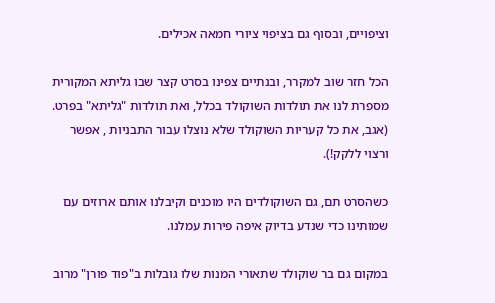וציפויים, ובסוף גם בציפוי ציורי חמאה אכילים.

הכל חזר שוב למקרר, ובנתיים צפינו בסרט קצר שבו גליתא המקורית מספרת לנו את תולדות השוקולד בכלל, ואת תולדות "גליתא" בפרט. (אגב, את כל קעריות השוקולד שלא נוצלו עבור התבניות , אפשר ורצוי ללקק!).

כשהסרט תם, גם השוקולדים היו מוכנים וקיבלנו אותם ארוזים עם שמותינו כדי שנדע בדיוק איפה פירות עמלנו.

במקום גם בר שוקולד שתאורי המנות שלו גובלות ב"פוד פורן" מרוב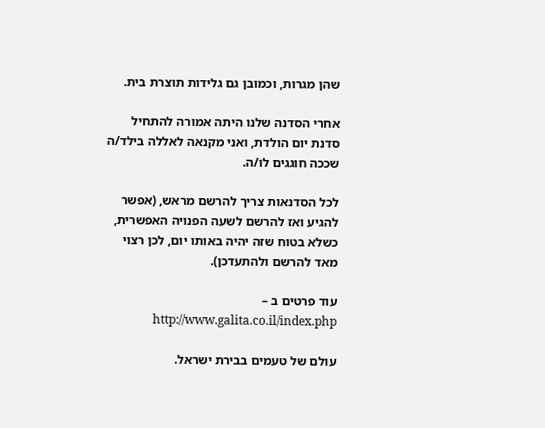שהן מגרות, וכמובן גם גלידות תוצרת בית.

אחרי הסדנה שלנו היתה אמורה להתחיל סדנת יום הולדת, ואני מקנאה לאללה בילד/ה שככה חוגגים לו/ה.

לכל הסדנאות צריך להרשם מראש, (אפשר להגיע ואז להרשם לשעה הפנויה האפשרית, כשלא בטוח שזה יהיה באותו יום, לכן רצוי מאד להרשם ולהתעדכן).

עוד פרטים ב – http://www.galita.co.il/index.php

עולם של טעמים בבירת ישראל.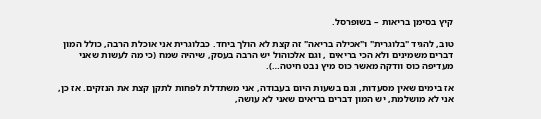קיץ בסימן בריאות – בשופרסל.

טוב, להגיד "בלוגרית" ו"אכילה בריאה" זה קצת לא הולך ביחד. כבלוגרית אני אוכלת הרבה, כולל המון דברים משמינים ולא הכי בריאים , וגם אלכוהול יש הרבה בעסק, שיהיה שמח (כי מה לעשות שאני מעדיפה כוס וודקה מאשר כוס מיץ נבט חיטה…).

אז בימים שאין מסעדות, וגם בשעות היום בעבודה, אני משתדלת לפחות לתקן קצת את הנזקים. אז כן, אני לא מושלמת, יש המון דברים בריאים שאני לא עושה,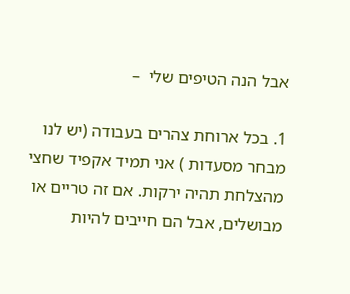אבל הנה הטיפים שלי  –

1. בכל ארוחת צהרים בעבודה (יש לנו מבחר מסעדות ) אני תמיד אקפיד שחצי מהצלחת תהיה ירקות. אם זה טריים או מבושלים, אבל הם חייבים להיות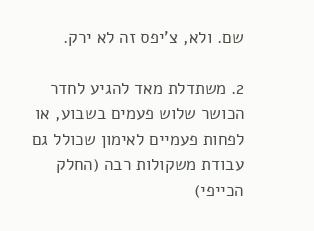שם. ולא, צ'יפס זה לא ירק.

2. משתדלת מאד להגיע לחדר הכושר שלוש פעמים בשבוע, או לפחות פעמיים לאימון שכולל גם עבודת משקולות רבה (החלק הכייפי)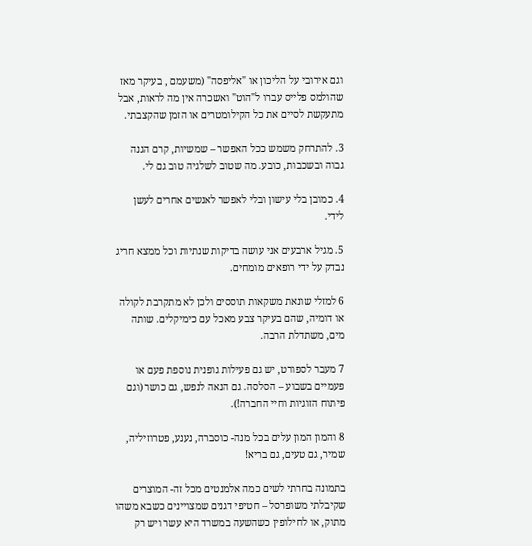וגם אירובי על הליכון או "אליפסה" (משעמם , בעיקר מאז שהולמס פלייס עברו ל"הוט" ואשכרה אין מה לראות, אבל מתעקשת לסיים את כל הקילומטרים או הזמן שהקצבתי.

3. להתרחק משמש ככל האפשר – שמשיות, קרם הגנה גבוה ובשכבות, כובע. מה שטוב לשלגיה טוב גם לי.

4. כמובן בלי עישון ובלי לאפשר לאנשים אחרים לעשן לידי.

5. מגיל ארבעים אני עושה בדיקות שנתיות וכל ממצא חריג נבדק על ידי רופאים מומחים.

6 למזלי שונאת משקאות תוססים ולכן לא מתקרבת לקולה או דומיה, שהם בעיקר צבע מאכל עם כימיקלים. שותה מים, משתדלת הרבה.

7 מעבר לספורט, יש גם פעילות גופנית נוספת פעם או פעמיים בשבוע – הסלסה. גם הנאה לנפש, גם כושר (וגם פיתוח הזוגיות וחיי החברה!).

8 והמון המון עלים בכל מנה- כוסברה, נענע, פטרוזיליה, שמיר, גם טעים, גם בריא!

בתמונה בחרתי לשים כמה אלמנטים מכל זה- המוצרים שקיבלתי משופרסל – חטיפי דגנים שמצויינים כשבא משהו מתוק, או לחילופין כשהשעה במשרד היא עשר ויש רק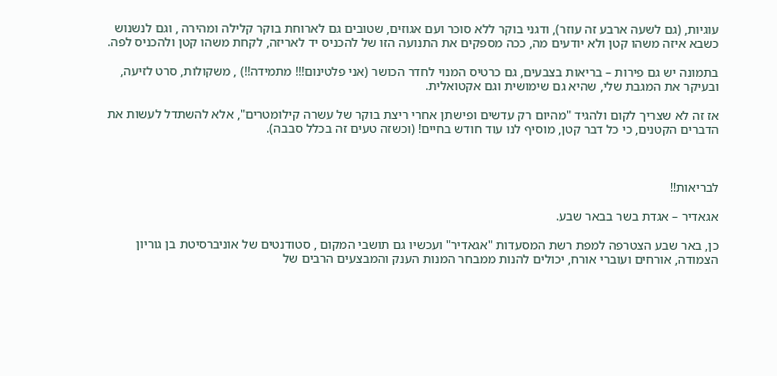עוגיות, (גם לשעה ארבע זה עוזר), ודגני בוקר ללא סוכר ועם אגוזים, שטובים גם לארוחת בוקר קלילה ומהירה , וגם לנשנוש כשבא איזה משהו קטן ולא יודעים מה, ככה מספקים את התנועה הזו של להכניס יד לאריזה, לקחת משהו קטן ולהכניס לפה.

בתמונה יש גם פירות – בריאות בצבעים, גם כרטיס המנוי לחדר הכושר (אני פלטינום!!! מתמידה!!) , משקולות, סרט לזיעה, ובעיקר את המגבת שלי, שהיא גם שימושית וגם אקטואלית.

אז זה לא שצריך לקום ולהגיד "מהיום רק עדשים ופישתן אחרי ריצת בוקר של עשרה קילומטרים", אלא להשתדל לעשות את הדברים הקטנים, כי כל דבר קטן, מוסיף לנו עוד חודש בחיים! (וכשזה טעים זה בכלל סבבה).



לבריאות!!

אגאדיר – אגדת בשר בבאר שבע.

כן, באר שבע הצטרפה למפת רשת המסעדות "אגאדיר" ועכשיו גם תושבי המקום , סטודנטים של אוניברסיטת בן גוריון הצמודה, אורחים ועוברי אורח, יכולים להנות ממבחר המנות הענק והמבצעים הרבים של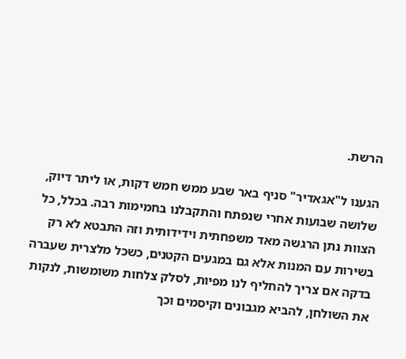הרשת.

הגענו ל"אגאדיר" סניף באר שבע ממש חמש דקות, או ליתר דיוק, שלושה שבועות אחרי שנפתח והתקבלנו בחמימות רבה. בכלל, כל הצוות נתן הרגשה מאד משפחתית וידידותית וזה התבטא לא רק בשירות עם המנות אלא גם במגעים הקטנים, כשכל מלצרית שעברה בדקה אם צריך להחליף לנו מפיות, לסלק צלחות משומשות, לנקות את השולחן, להביא מגבונים וקיסמים וכך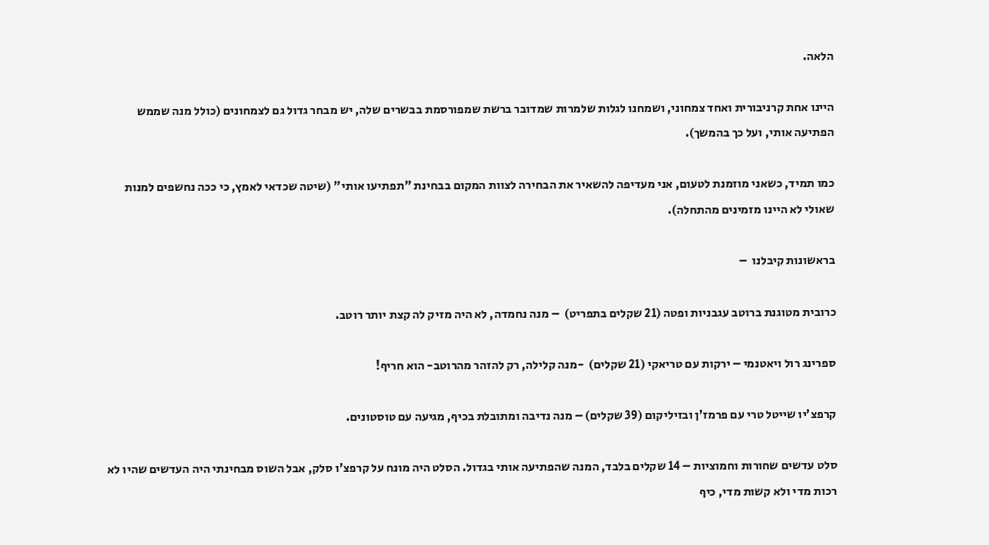הלאה.

היינו אחת קרניבורית ואחד צמחוני, ושמחנו לגלות שלמרות שמדובר ברשת שמפורסמת בבשרים שלה, יש מבחר גדול גם לצמחונים (כולל מנה שממש הפתיעה אותי, ועל כך בהמשך).

כמו תמיד, כשאני מוזמנת לטעום, אני מעדיפה להשאיר את הבחירה לצוות המקום בבחינת "תפתיעו אותי" (שיטה שכדאי לאמץ, כי ככה נחשפים למנות שאולי לא היינו מזמינים מהתחלה).

בראשונות קיבלנו  –

כרובית מטוגנת ברוטב עגבניות ופטה (21 שקלים בתפריט)  – מנה נחמדה, לא היה מזיק לה קצת יותר רוטב.

ספרינג רול ויאטנמי – ירקות עם טריאקי (21 שקלים)  -מנה קלילה, רק להזהר מהרוטב- הוא חריף!

קרפצ'יו שייטל טרי עם פרמז'ן ובזיליקום (39 שקלים) – מנה נדיבה ומתובלת בכיף, מגיעה עם טוסטונים.

סלט עדשים שחורות וחמוציות – 14 שקלים בלבד, המנה שהפתיעה אותי בגדול. הסלט היה מונח על קרפצ'ו סלק, אבל השוס מבחינתי היה העדשים שהיו לא רכות מדי ולא קשות מדי, כיף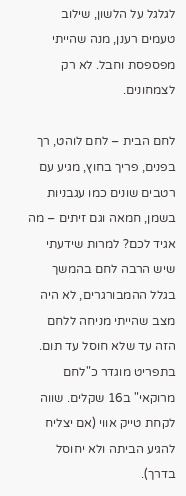לגלגל על הלשון, שילוב טעמים רענן, מנה שהייתי מפספסת וחבל. לא רק לצמחונים.

לחם הבית – לחם לוהט, רך בפנים, פריך בחוץ, מגיע עם רטבים שונים כמו עגבניות בשמן, חמאה וגם זיתים – מה אגיד לכם? למרות שידעתי שיש הרבה לחם בהמשך בגלל ההמבורגרים, לא היה מצב שהייתי מניחה ללחם הזה עד שלא חוסל עד תום. בתפריט מוגדר כ"לחם מרוקאי" ב16 שקלים. שווה לקחת טייק אווי (אם יצליח להגיע הביתה ולא יחוסל בדרך).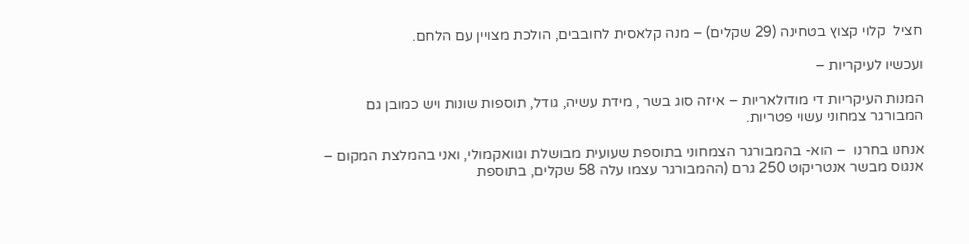חציל  קלוי קצוץ בטחינה (29 שקלים) – מנה קלאסית לחובבים, הולכת מצויין עם הלחם.

ועכשיו לעיקריות –

המנות העיקריות די מודולאריות – איזה סוג בשר , מידת עשיה, גודל, תוספות שונות ויש כמובן גם המבורגר צמחוני עשוי פטריות.

אנחנו בחרנו  – הוא- בהמבורגר הצמחוני בתוספת שעועית מבושלת וגוואקמולי, ואני בהמלצת המקום – אנגוס מבשר אנטריקוט 250 גרם (ההמבורגר עצמו עלה 58 שקלים, בתוספת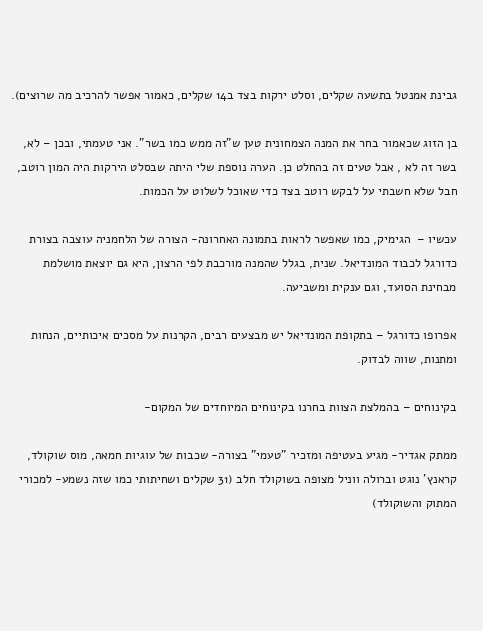גבינת אמנטל בתשעה שקלים, וסלט ירקות בצד ב14 שקלים, כאמור אפשר להרכיב מה שרוצים).

בן הזוג שכאמור בחר את המנה הצמחונית טען ש"זה ממש כמו בשר". אני טעמתי, ובכן – לא, בשר זה לא , אבל טעים זה בהחלט כן. הערה נוספת שלי היתה שבסלט הירקות היה המון רוטב, חבל שלא חשבתי על לבקש רוטב בצד כדי שאוכל לשלוט על הכמות.

עכשיו –  הגימיק, כמו שאפשר לראות בתמונה האחרונה- הצורה של הלחמניה עוצבה בצורת כדורגל לכבוד המונדיאל. שנית, בגלל שהמנה מורכבת לפי הרצון, היא גם יוצאת מושלמת מבחינת הסועד, וגם ענקית ומשביעה.

אפרופו כדורגל – בתקופת המונדיאל יש מבצעים רבים, הקרנות על מסכים איכותיים, הנחות ומתנות, שווה לבדוק.

בקינוחים – בהמלצת הצוות בחרנו בקינוחים המיוחדים של המקום-

ממתק אגדיר- מגיע בעטיפה ומזכיר "טעמי" בצורה- שכבות של עוגיות חמאה, מוס שוקולד, קראנץ' נוגט וברולה ווניל מצופה בשוקולד חלב (31 שקלים ושחיתותי כמו שזה נשמע- למכורי המתוק והשוקולד)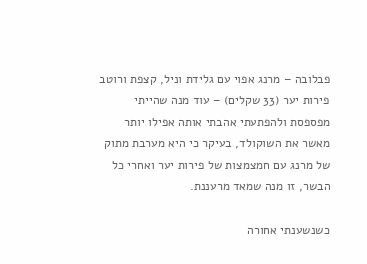פבלובה – מרנג אפוי עם גלידת וניל, קצפת ורוטב פירות יער (33 שקלים) – עוד מנה שהייתי מפספסת ולהפתעתי אהבתי אותה אפילו יותר מאשר את השוקולד, בעיקר כי היא מערבת מתוק של מרנג עם חמצמצות של פירות יער ואחרי כל הבשר, זו מנה שמאד מרעננת.

כשנשענתי אחורה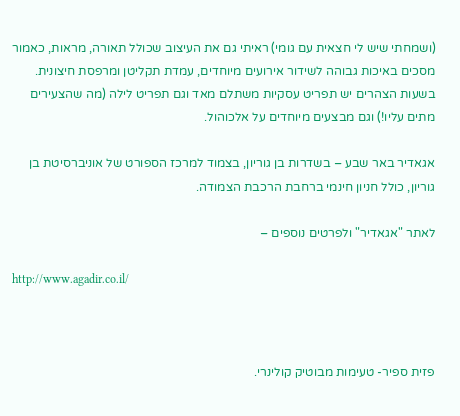(ושמחתי שיש לי חצאית עם גומי) ראיתי גם את העיצוב שכולל תאורה, מראות, כאמור מסכים באיכות גבוהה לשידור אירועים מיוחדים, עמדת תקליטן ומרפסת חיצונית. בשעות הצהרים יש תפריט עסקיות משתלם מאד וגם תפריט לילה (מה שהצעירים מתים עליו!) וגם מבצעים מיוחדים על אלכוהול.

אגאדיר באר שבע – בשדרות בן גוריון, בצמוד למרכז הספורט של אוניברסיטת בן גוריון, כולל חניון חינמי ברחבת הרכבת הצמודה.

לאתר "אגאדיר" ולפרטים נוספים –

http://www.agadir.co.il/



פזית ספיר- טעימות מבוטיק קולינרי.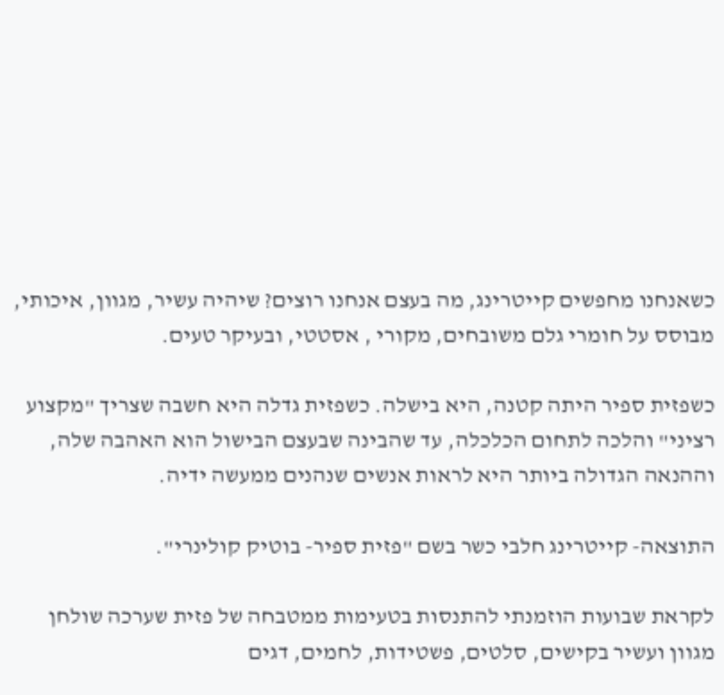כשאנחנו מחפשים קייטרינג, מה בעצם אנחנו רוצים? שיהיה עשיר, מגוון, איכותי, מבוסס על חומרי גלם משובחים, מקורי , אסטטי, ובעיקר טעים.

כשפזית ספיר היתה קטנה, היא בישלה. כשפזית גדלה היא חשבה שצריך "מקצוע רציני" והלכה לתחום הכלכלה, עד שהבינה שבעצם הבישול הוא האהבה שלה, וההנאה הגדולה ביותר היא לראות אנשים שנהנים ממעשה ידיה.

התוצאה- קייטרינג חלבי כשר בשם "פזית ספיר- בוטיק קולינרי".

לקראת שבועות הוזמנתי להתנסות בטעימות ממטבחה של פזית שערכה שולחן מגוון ועשיר בקישים, סלטים, פשטידות, לחמים, דגים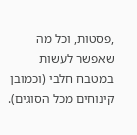,פסטות, וכל מה שאפשר לעשות במטבח חלבי (וכמובן קינוחים מכל הסוגים).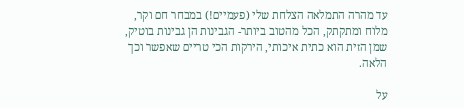עד מהרה התמלאה הצלחת שלי (פעמיים!) במבחר חם וקר, מלוח ומתקתק, הכל מהטוב ביותר- הגבינות הן גבינות בוטיק, שמן הזית הוא כתית איכותי, הירקות הכי טריים שאפשר וכך הלאה.

על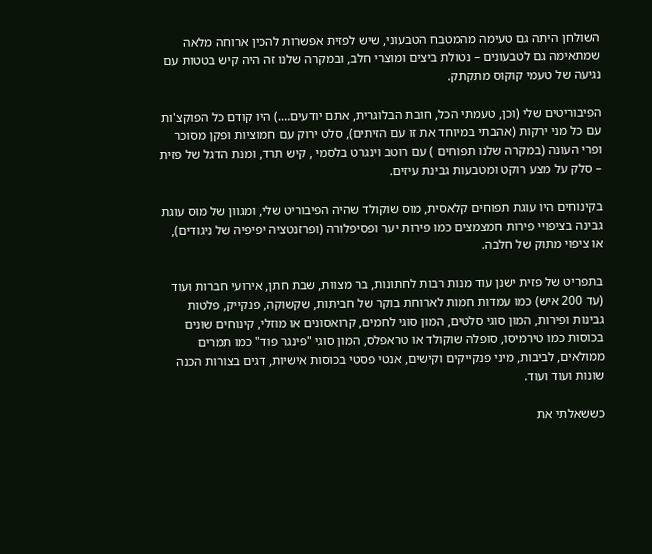השולחן היתה גם טעימה מהמטבח הטבעוני, שיש לפזית אפשרות להכין ארוחה מלאה שמתאימה גם לטבעונים – נטולת ביצים ומוצרי חלב, ובמקרה שלנו זה היה קיש בטטות עם נגיעה של טעמי קוקוס מתקתק.

הפיבוריטים שלי (וכן, טעמתי הכל, חובת הבלוגרית, אתם יודעים….) היו קודם כל הפוקצ'ות עם כל מני ירקות (אהבתי במיוחד את זו עם הזיתים), סלט ירוק עם חמוציות ופקן מסוכר ופרי העונה (במקרה שלנו תפוחים ) עם רוטב וינגרט בלסמי , קיש תרד, ומנת הדגל של פזית – סלק על מצע רוקט ומטבעות גבינת עיזים.

בקינוחים היו עוגת תפוחים קלאסית, מוס שוקולד שהיה הפיבוריט שלי, ומגוון של מוס עוגת גבינה בציפויי פירות חמצמצים כמו פירות יער ופסיפלורה (ופרזנטציה יפיפיה של ניגודים), או ציפוי מתוק של חלבה.

בתפריט של פזית ישנן עוד מנות רבות לחתונות, בר מצוות, שבת חתן, אירועי חברות ועוד (עד 200 איש) כמו עמדות חמות לארוחת בוקר של חביתות, שקשוקה, פנקייק, פלטות גבינות ופירות, המון סוגי סלטים, המון סוגי לחמים, קרואסונים או מוזלי, קינוחים שונים בכוסות כמו טירמיסו, סופלה שוקולד או טראפלס, המון סוגי "פינגר פוד" כמו תמרים ממולאים, לביבות, מיני פנקייקים וקישים, אנטי פסטי בכוסות אישיות, דגים בצורות הכנה שונות ועוד ועוד.

כששאלתי את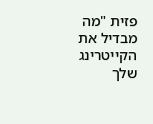פזית "מה מבדיל את הקייטרינג שלך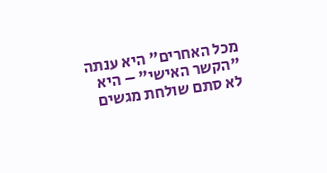מכל האחרים" היא ענתה "הקשר האישי" – היא לא סתם שולחת מגשים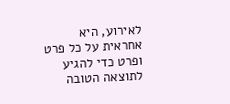לאירוע, היא אחראית על כל פרט ופרט כדי להגיע לתוצאה הטובה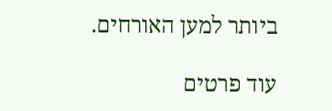ביותר למען האורחים.

עוד פרטים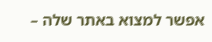אפשר למצוא באתר שלה –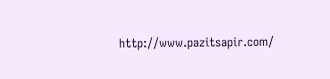http://www.pazitsapir.com/